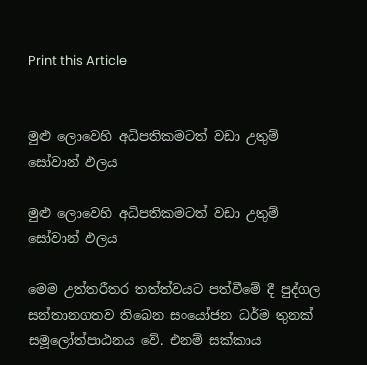Print this Article


මුළු ලොවෙහි අධිපතිකමටත් වඩා උතුම් සෝවාන් ඵලය

මුළු ලොවෙහි අධිපතිකමටත් වඩා උතුම් සෝවාන් ඵලය

මෙම උත්තරීතර තත්ත්වයට පත්වීමේ දී පුද්ගල සන්තානගතව තිබෙන සංයෝජන ධර්ම තුනක් සමූලෝත්පාඨනය වේ. එනම් සක්කාය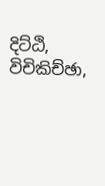දිට්ඨි, විචිකිච්ඡා,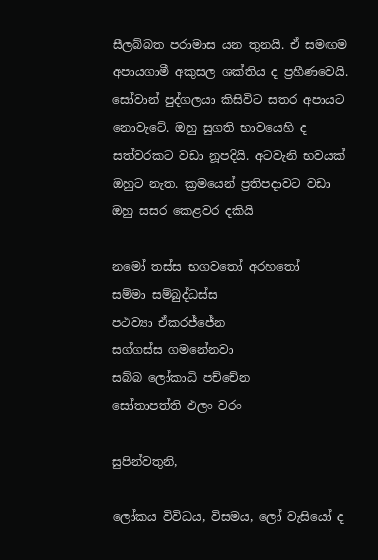සීලබ්බත පරාමාස යන තුනයි. ඒ සමඟම අපායගාමී අකුසල ශක්තිය ද ප්‍රහීණවෙයි. සෝවාන් පුද්ගලයා කිසිවිට සතර අපායට නොවැටේ. ඔහු සුගති භාවයෙහි ද සත්වරකට වඩා නූපදියි. අටවැනි භවයක් ඔහුට නැත. ක්‍රමයෙන් ප්‍රතිපදාවට වඩා ඔහු සසර කෙළවර දකියි

නමෝ තස්ස භගවතෝ අරහතෝ
සම්මා සම්බුද්ධස්ස
පථව්‍යා ඒකරජ්ජේන
සග්ගස්ස ගමනේනවා
සබ්බ ලෝකාධි පච්චේන
සෝතාපත්ති ඵලං වරං

සුපින්වතුනි,

ලෝකය විවිධය, විසමය, ලෝ වැසියෝ ද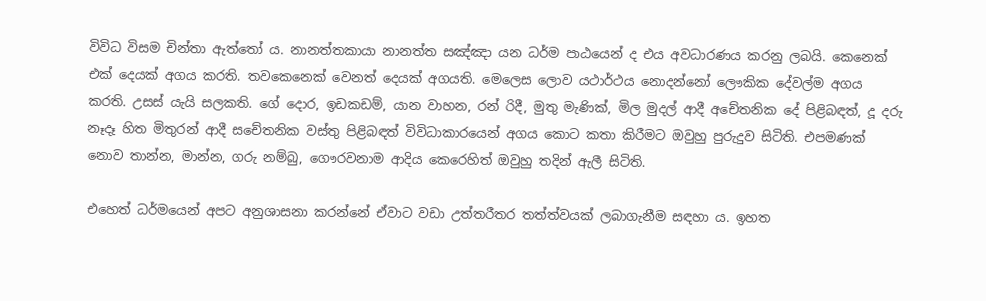විවිධ විසම චින්තා ඇත්තෝ ය. නානත්තකායා නානත්ත සඤ්ඤා යන ධර්ම පාඨයෙන් ද එය අවධාරණය කරනු ලබයි. කෙනෙක් එක් දෙයක් අගය කරති. තවකෙනෙක් වෙනත් දෙයක් අගයති. මෙලෙස ලොව යථාර්ථය නොදන්නෝ ලෞකික දේවල්ම අගය කරති. උසස් යැයි සලකති. ගේ දොර, ඉඩකඩම්, යාන වාහන, රන් රිදී, මුතු මැණික්, මිල මුදල් ආදී අචේතනික දේ පිළිබඳත්, දූ දරු නෑදෑ හිත මිතුරන් ආදී සචේතනික වස්තු පිළිබඳත් විවිධාකාරයෙන් අගය කොට කතා කිරීමට ඔවුහු පුරුදුව සිටිති. එපමණක් නොව තාන්න, මාන්න, ගරු නම්බු, ගෞරවනාම ආදිය කෙරෙහිත් ඔවුහු තදින් ඇලී සිටිති.

එහෙත් ධර්මයෙන් අපට අනුශාසනා කරන්නේ ඒවාට වඩා උත්තරීතර තත්ත්වයක් ලබාගැනීම සඳහා ය. ඉහත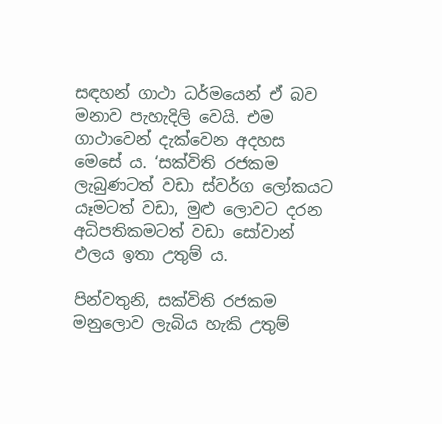සඳහන් ගාථා ධර්මයෙන් ඒ බව මනාව පැහැදිලි වෙයි. එම ගාථාවෙන් දැක්වෙන අදහස මෙසේ ය. ‘සක්විති රජකම ලැබුණටත් වඩා ස්වර්ග ලෝකයට යෑමටත් වඩා, මුළු ලොවට දරන අධිපතිකමටත් වඩා සෝවාන් ඵලය ඉතා උතුම් ය.

පින්වතුනි, සක්විති රජකම මනුලොව ලැබිය හැකි උතුම්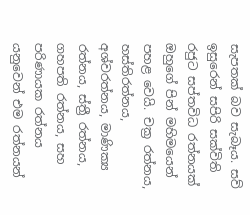සැපතක් බව සැබෑය. සව් ඉසුරෙන් සපිරි සක්විති රජුට සප්තවිධ රත්නයක් ඔහුගේ පින් මහිමයෙන් පහළ වෙයි. චක්‍ර රත්නය, හස්තිරත්නය, අශ්වරත්නය, මාණික්‍ය රත්නය, ස්ත්‍රී රත්නය, ගහපති රත්නය, සහ පරිණායක රත්නය යනුවෙන් එම රත්නයන්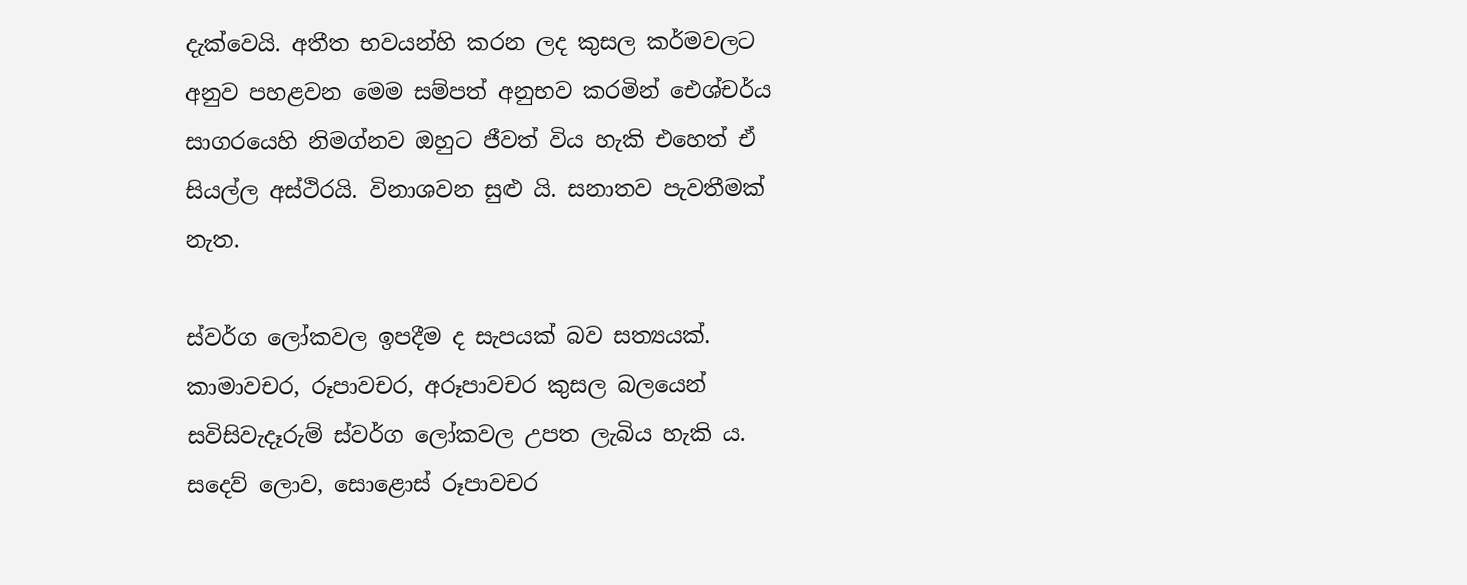දැක්වෙයි. අතීත භවයන්හි කරන ලද කුසල කර්මවලට අනුව පහළවන මෙම සම්පත් අනුභව කරමින් ඓශ්චර්ය සාගරයෙහි නිමග්නව ඔහුට ජීවත් විය හැකි එහෙත් ඒ සියල්ල අස්ථිරයි. විනාශවන සුළු යි. සනාතව පැවතීමක් නැත.

ස්වර්ග ලෝකවල ඉපදීම ද සැපයක් බව සත්‍යයක්. කාමාවචර, රූපාවචර, අරූපාවචර කුසල බලයෙන් සවිසිවැදෑරුම් ස්වර්ග ලෝකවල උපත ලැබිය හැකි ය. සදෙව් ලොව, සොළොස් රූපාවචර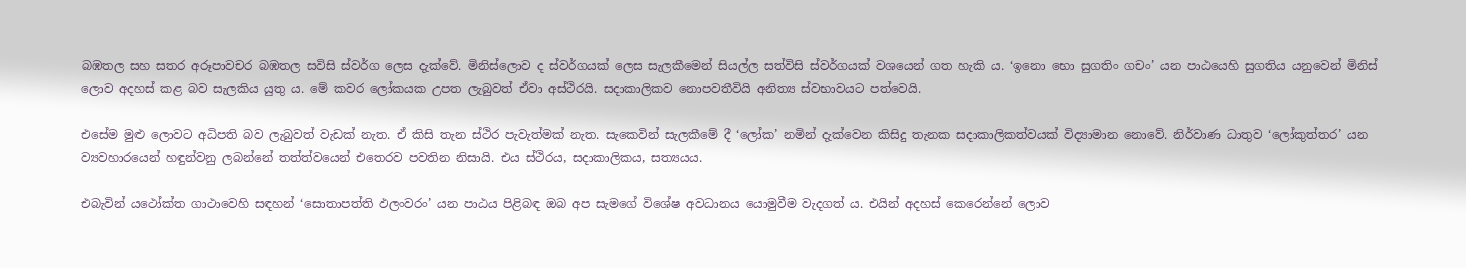බඹතල සහ සතර අරූපාවචර බඹතල සවිසි ස්වර්ග ලෙස දැක්වේ. මිනිස්ලොව ද ස්වර්ගයක් ලෙස සැලකීමෙන් සියල්ල සත්විසි ස්වර්ගයක් වශයෙන් ගත හැකි ය. ‘ඉනො භො සුගතිං ගචං’ යන පාඨයෙහි සුගතිය යනුවෙන් මිනිස් ලොව අදහස් කළ බව සැලකිය යුතු ය. මේ කවර ලෝකයක උපත ලැබුවත් ඒවා අස්ථිරයි. සදාකාලිකව නොපවතීවියි අනිත්‍ය ස්වභාවයට පත්වෙයි.

එසේම මුළු ලොවට අධිපති බව ලැබුවත් වැඩක් නැත. ඒ කිසි තැන ස්ථිර පැවැත්මක් නැත. සැකෙවින් සැලකීමේ දී ‘ලෝක’ නමින් දැක්වෙන කිසිදු තැනක සදාකාලිකත්වයක් විද්‍යාමාන නොවේ. නිර්වාණ ධාතුව ‘ලෝකුත්තර’ යන ව්‍යවහාරයෙන් හඳුන්වනු ලබන්නේ තත්ත්වයෙන් එතෙරව පවතින නිසායි. එය ස්ථිරය, සදාකාලිකය, සත්‍යයය.

එබැවින් යථෝක්ත ගාථාවෙහි සඳහන් ‘සොතාපත්ති ඵලංවරං’ යන පාඨය පිළිබඳ ඔබ අප සැමගේ විශේෂ අවධානය යොමුවීම වැදගත් ය. එයින් අදහස් කෙරෙන්නේ ලොව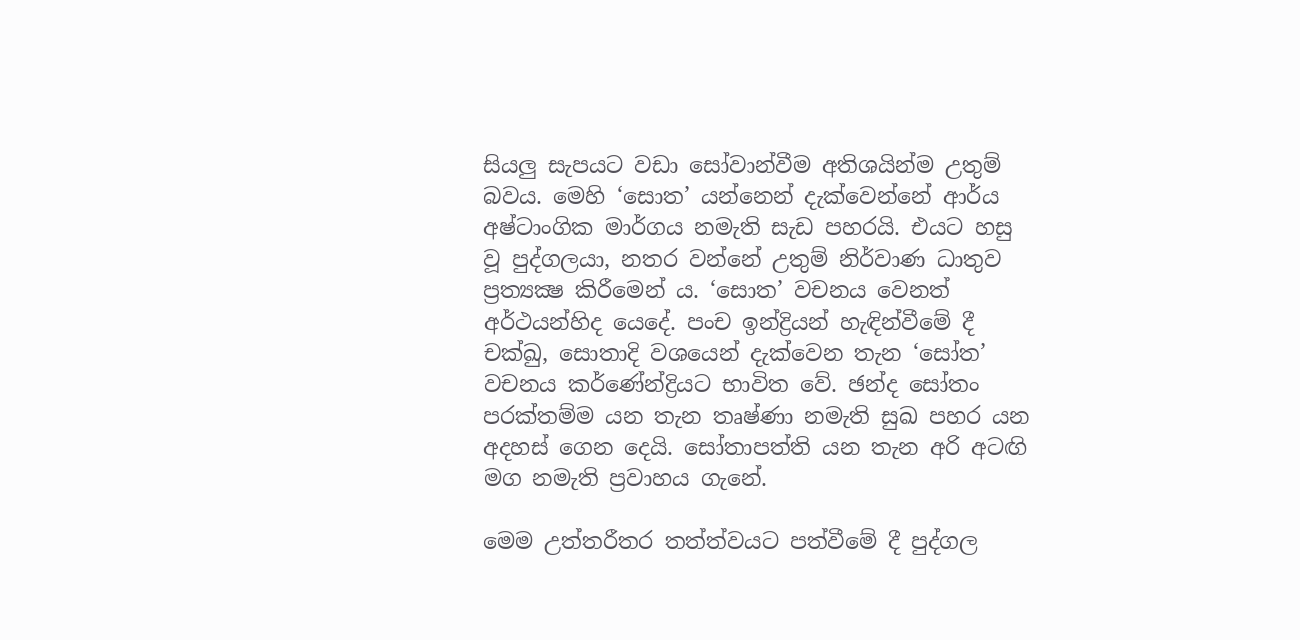සියලු සැපයට වඩා සෝවාන්වීම අතිශයින්ම උතුම් බවය. මෙහි ‘සොත’ යන්නෙන් දැක්වෙන්නේ ආර්ය අෂ්ටාංගික මාර්ගය නමැති සැඩ පහරයි. එයට හසු වූ පුද්ගලයා, නතර වන්නේ උතුම් නිර්වාණ ධාතුව ප්‍රත්‍යක්‍ෂ කිරීමෙන් ය. ‘සොත’ වචනය වෙනත් අර්ථයන්හිද යෙදේ. පංච ඉන්ද්‍රියන් හැඳින්වීමේ දී චක්ඛු, සොතාදි වශයෙන් දැක්වෙන තැන ‘සෝත’ වචනය කර්ණේන්ද්‍රියට භාවිත වේ. ඡන්ද සෝතං පරක්තම්ම යන තැන තෘෂ්ණා නමැති සුඛ පහර යන අදහස් ගෙන දෙයි. සෝතාපත්ති යන තැන අරි අටඟි මග නමැති ප්‍රවාහය ගැනේ.

මෙම උත්තරීතර තත්ත්වයට පත්වීමේ දී පුද්ගල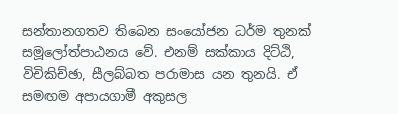සන්තානගතව තිබෙන සංයෝජන ධර්ම තුනක් සමූලෝත්පාඨනය වේ. එනම් සක්කාය දිට්ඨි, විචිකිච්ඡා, සීලබ්බත පරාමාස යන තුනයි. ඒ සමඟම අපායගාමී අකුසල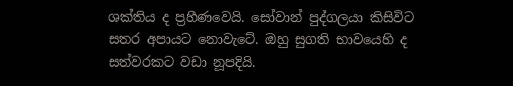ශක්තිය ද ප්‍රහීණවෙයි. සෝවාන් පුද්ගලයා කිසිවිට සතර අපායට නොවැටේ. ඔහු සුගති භාවයෙහි ද සත්වරකට වඩා නූපදියි.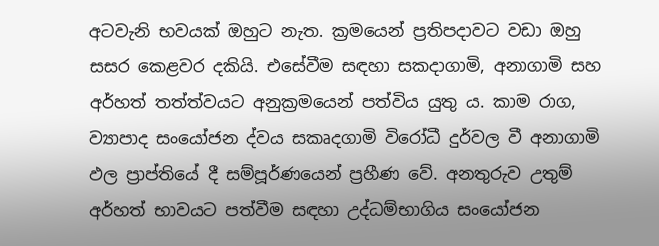අටවැනි භවයක් ඔහුට නැත. ක්‍රමයෙන් ප්‍රතිපදාවට වඩා ඔහු සසර කෙළවර දකියි. එසේවීම සඳහා සකදාගාමි, අනාගාමි සහ අර්හත් තත්ත්වයට අනුක්‍රමයෙන් පත්විය යුතු ය. කාම රාග, ව්‍යාපාද සංයෝජන ද්වය සකෘදගාමි විරෝධී දුර්වල වී අනාගාමි ඵල ප්‍රාප්තියේ දී සම්පූර්ණයෙන් ප්‍රහීණ වේ. අනතුරුව උතුම් අර්හත් භාවයට පත්වීම සඳහා උද්ධම්භාගිය සංයෝජන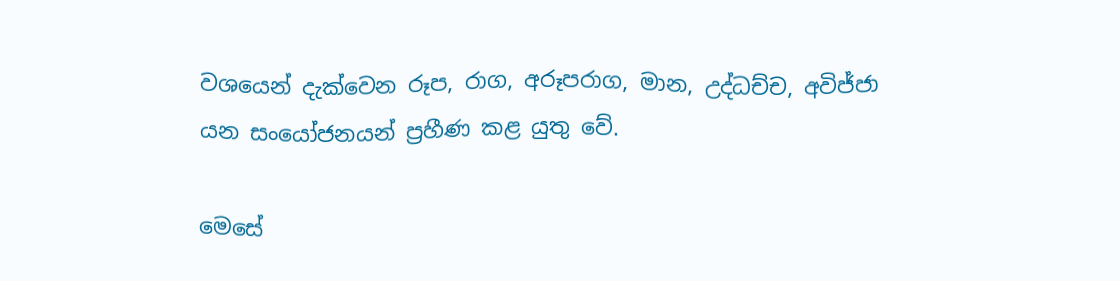වශයෙන් දැක්වෙන රූප, රාග, අරූපරාග, මාන, උද්ධච්ච, අවිජ්ජා යන සංයෝජනයන් ප්‍රහීණ කළ යුතු වේ.

මෙසේ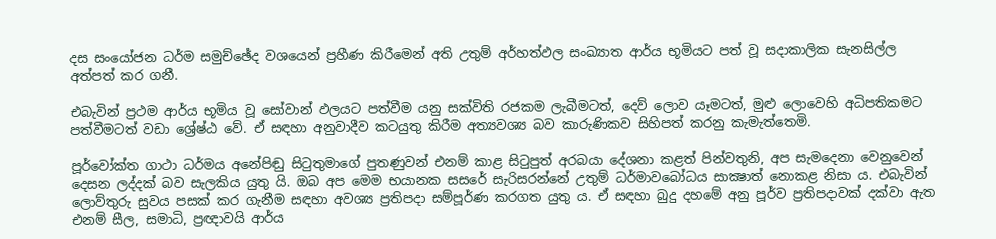දස සංයෝජන ධර්ම සමුච්ඡේද වශයෙන් ප්‍රහීණ කිරීමෙන් අති උතුම් අර්හත්ඵල සංඛ්‍යාත ආර්ය භූමියට පත් වූ සදාකාලික සැනසිල්ල අත්පත් කර ගනී.

එබැවින් ප්‍රථම ආර්ය භූමිය වූ සෝවාන් ඵලයට පත්වීම යනු සක්විති රජකම ලැබීමටත්, දෙව් ලොව යෑමටත්, මුළු ලොවෙහි අධිපතිකමට පත්වීමටත් වඩා ශ්‍රේෂ්ඨ වේ. ඒ සඳහා අනුවාදීව කටයුතු කිරීම අත්‍යවශ්‍ය බව කාරුණිකව සිහිපත් කරනු කැමැත්තෙමි.

පූර්වෝක්ත ගාථා ධර්මය අනේපිඬු සිටුතුමාගේ පුතණුවන් එනම් කාළ සිටුපුත් අරබයා දේශනා කළත් පින්වතුනි, අප සැමදෙනා වෙනුවෙන් දෙසන ලද්දක් බව සැලකිය යුතු යි. ඔබ අප මෙම භයානක සසරේ සැරිසරන්නේ උතුම් ධර්මාවබෝධය සාක්‍ෂාත් නොකළ නිසා ය. එබැවින් ලොව්තුරු සුවය පසක් කර ගැනීම සඳහා අවශ්‍ය ප්‍රතිපදා සම්පූර්ණ කරගත යුතු ය. ඒ සඳහා බුදු දහමේ අනු පූර්ව ප්‍රතිපදාවක් දක්වා ඇත එනම් සීල, සමාධි, ප්‍රඥාවයි ආර්ය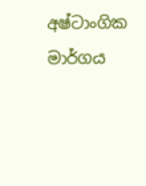අෂ්ටාංගික මාර්ගය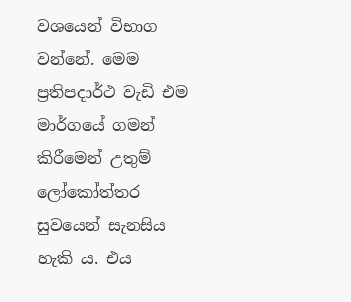වශයෙන් විභාග වන්නේ. මෙම ප්‍රතිපදාර්ථ වැඩි එම මාර්ගයේ ගමන් කිරීමෙන් උතුම් ලෝකෝත්තර සුවයෙන් සැනසිය හැකි ය. එය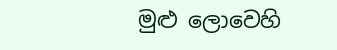මුළු ලොවෙහි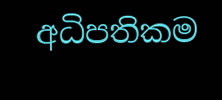අධිපතිකම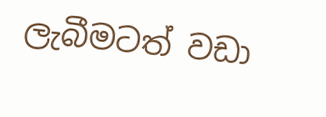ලැබීමටත් වඩා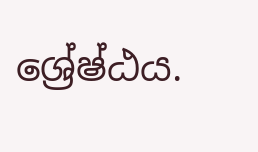ශ්‍රේෂ්ඨය.